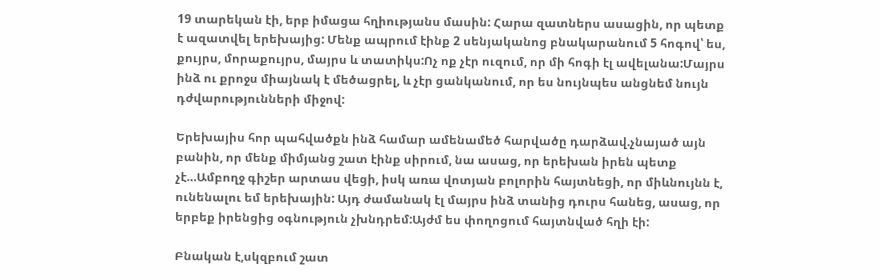19 տարեկան էի, երբ իմացա հղիությանս մասին: Հարա զատներս ասացին, որ պետք է ազատվել երեխայից: Մենք ապրում էինք 2 սենյականոց բնակարանում 5 հոգով՝ ես, քույրս, մորաքույրս, մայրս և տատիկս:Ոչ ոք չէր ուզում, որ մի հոգի էլ ավելանա:Մայրս ինձ ու քրոջս միայնակ է մեծացրել, և չէր ցանկանում, որ ես նույնպես անցնեմ նույն դժվարությունների միջով:

Երեխայիս հոր պահվածքն ինձ համար ամենամեծ հարվածը դարձավ.չնայած այն բանին, որ մենք միմյանց շատ էինք սիրում, նա ասաց, որ երեխան իրեն պետք չէ…Ամբողջ գիշեր արտաս վեցի, իսկ առա վոտյան բոլորին հայտնեցի, որ միևնույնն է, ունենալու եմ երեխային: Այդ ժամանակ էլ մայրս ինձ տանից դուրս հանեց, ասաց, որ երբեք իրենցից օգնություն չխնդրեմ:Այժմ ես փողոցում հայտնված հղի էի:

Բնական է,սկզբում շատ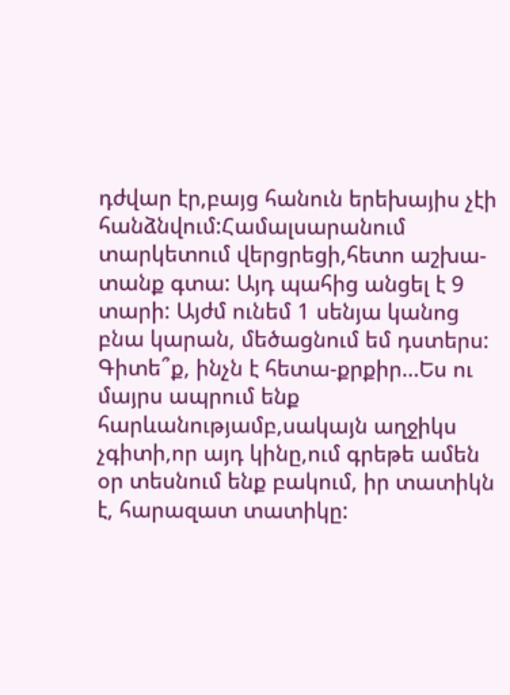դժվար էր,բայց հանուն երեխայիս չէի հանձնվում:Համալսարանում տարկետում վերցրեցի,հետո աշխա-տանք գտա: Այդ պահից անցել է 9 տարի: Այժմ ունեմ 1 սենյա կանոց բնա կարան, մեծացնում եմ դստերս: Գիտե՞ք, ինչն է հետա-քրքիր…Ես ու մայրս ապրում ենք հարևանությամբ,սակայն աղջիկս չգիտի,որ այդ կինը,ում գրեթե ամեն օր տեսնում ենք բակում, իր տատիկն է, հարազատ տատիկը: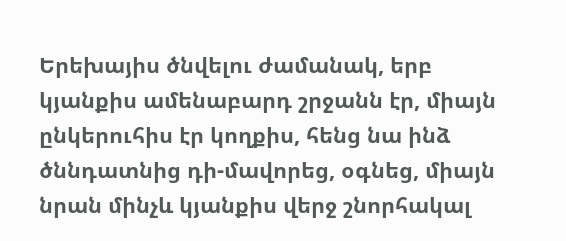Երեխայիս ծնվելու ժամանակ, երբ կյանքիս ամենաբարդ շրջանն էր, միայն ընկերուհիս էր կողքիս, հենց նա ինձ ծննդատնից դի-մավորեց, օգնեց, միայն նրան մինչև կյանքիս վերջ շնորհակալ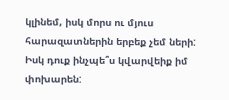կլինեմ, իսկ մորս ու մյուս հարազատներին երբեք չեմ ների:
Իսկ դուք ինչպե՞ս կվարվեիք իմ փոխարեն: